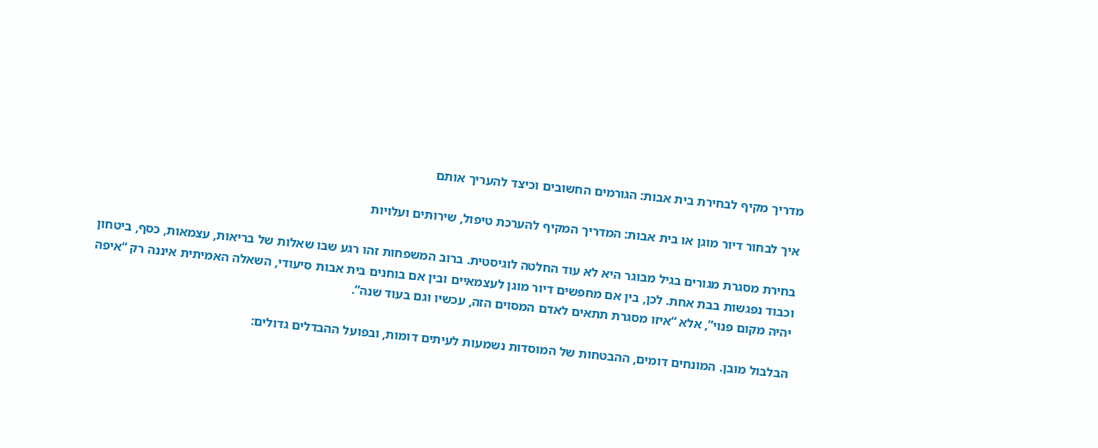מדריך מקיף לבחירת בית אבות: הגורמים החשובים וכיצד להעריך אותם

איך לבחור דיור מוגן או בית אבות: המדריך המקיף להערכת טיפול, שירותים ועלויות

בחירת מסגרת מגורים בגיל מבוגר היא לא עוד החלטה לוגיסטית. ברוב המשפחות זהו רגע שבו שאלות של בריאות, עצמאות, כסף, ביטחון וכבוד נפגשות בבת אחת. לכן, בין אם מחפשים דיור מוגן לעצמאיים ובין אם בוחנים בית אבות סיעודי, השאלה האמיתית איננה רק “איפה יהיה מקום פנוי”, אלא “איזו מסגרת תתאים לאדם המסוים הזה, עכשיו וגם בעוד שנה”.

הבלבול מובן. המונחים דומים, ההבטחות של המוסדות נשמעות לעיתים דומות, ובפועל ההבדלים גדולים: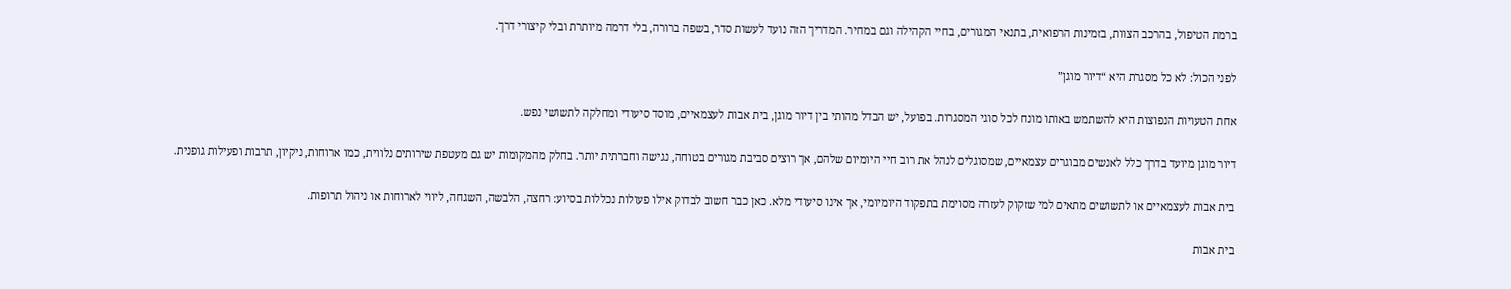ברמת הטיפול, בהרכב הצוות, בזמינות הרפואית, בתנאי המגורים, בחיי הקהילה וגם במחיר. המדריך הזה נועד לעשות סדר, בשפה ברורה, בלי דרמה מיותרת ובלי קיצורי דרך.

לפני הכול: לא כל מסגרת היא “דיור מוגן”

אחת הטעויות הנפוצות היא להשתמש באותו מונח לכל סוגי המסגרות. בפועל, יש הבדל מהותי בין דיור מוגן, בית אבות לעצמאיים, מוסד סיעודי ומחלקה לתשושי נפש.

דיור מוגן מיועד בדרך כלל לאנשים מבוגרים עצמאיים, שמסוגלים לנהל את רוב חיי היומיום שלהם, אך רוצים סביבת מגורים בטוחה, נגישה וחברתית יותר. בחלק מהמקומות יש גם מעטפת שירותים נלווית, כמו ארוחות, ניקיון, תרבות ופעילות גופנית.

בית אבות לעצמאיים או לתשושים מתאים למי שזקוק לעזרה מסוימת בתפקוד היומיומי, אך אינו סיעודי מלא. כאן כבר חשוב לבדוק אילו פעולות נכללות בסיוע: רחצה, הלבשה, השגחה, ליווי לארוחות או ניהול תרופות.

בית אבות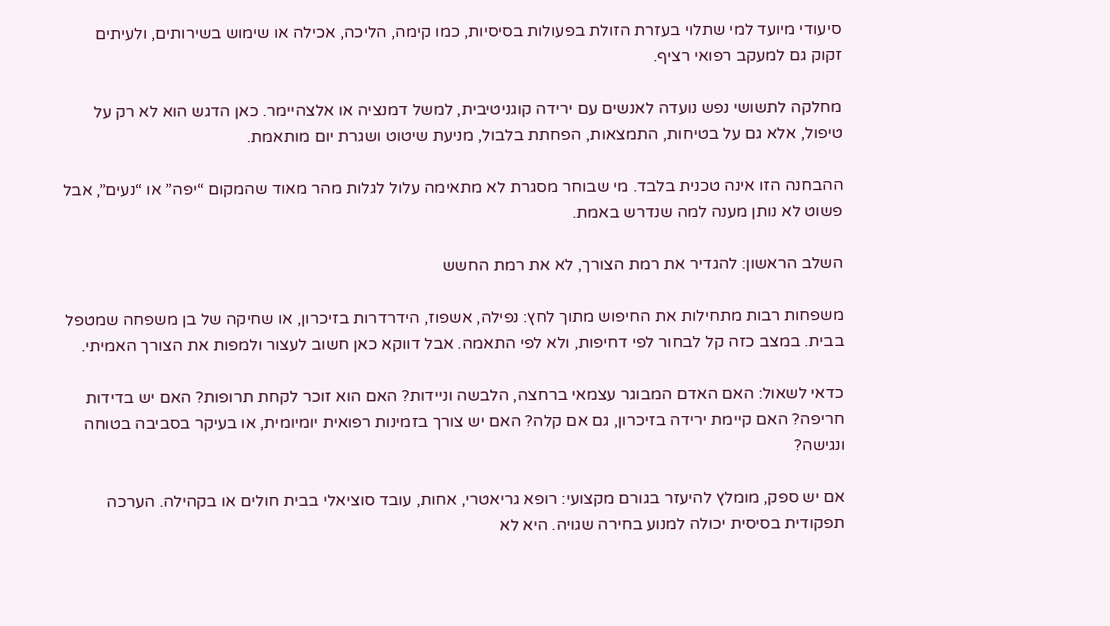סיעודי מיועד למי שתלוי בעזרת הזולת בפעולות בסיסיות, כמו קימה, הליכה, אכילה או שימוש בשירותים, ולעיתים זקוק גם למעקב רפואי רציף.

מחלקה לתשושי נפש נועדה לאנשים עם ירידה קוגניטיבית, למשל דמנציה או אלצהיימר. כאן הדגש הוא לא רק על טיפול, אלא גם על בטיחות, התמצאות, הפחתת בלבול, מניעת שיטוט ושגרת יום מותאמת.

ההבחנה הזו אינה טכנית בלבד. מי שבוחר מסגרת לא מתאימה עלול לגלות מהר מאוד שהמקום “יפה” או “נעים”, אבל פשוט לא נותן מענה למה שנדרש באמת.

השלב הראשון: להגדיר את רמת הצורך, לא את רמת החשש

משפחות רבות מתחילות את החיפוש מתוך לחץ: נפילה, אשפוז, הידרדרות בזיכרון, או שחיקה של בן משפחה שמטפל בבית. במצב כזה קל לבחור לפי דחיפות, ולא לפי התאמה. אבל דווקא כאן חשוב לעצור ולמפות את הצורך האמיתי.

כדאי לשאול: האם האדם המבוגר עצמאי ברחצה, הלבשה וניידות? האם הוא זוכר לקחת תרופות? האם יש בדידות חריפה? האם קיימת ירידה בזיכרון, גם אם קלה? האם יש צורך בזמינות רפואית יומיומית, או בעיקר בסביבה בטוחה ונגישה?

אם יש ספק, מומלץ להיעזר בגורם מקצועי: רופא גריאטרי, אחות, עובד סוציאלי בבית חולים או בקהילה. הערכה תפקודית בסיסית יכולה למנוע בחירה שגויה. היא לא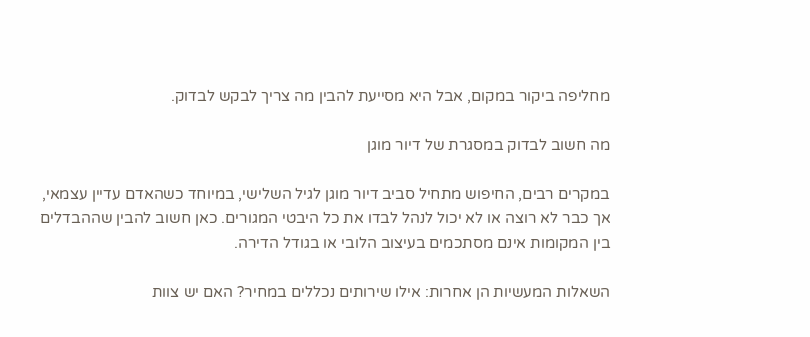מחליפה ביקור במקום, אבל היא מסייעת להבין מה צריך לבקש לבדוק.

מה חשוב לבדוק במסגרת של דיור מוגן

במקרים רבים, החיפוש מתחיל סביב דיור מוגן לגיל השלישי, במיוחד כשהאדם עדיין עצמאי, אך כבר לא רוצה או לא יכול לנהל לבדו את כל היבטי המגורים. כאן חשוב להבין שההבדלים בין המקומות אינם מסתכמים בעיצוב הלובי או בגודל הדירה.

השאלות המעשיות הן אחרות: אילו שירותים נכללים במחיר? האם יש צוות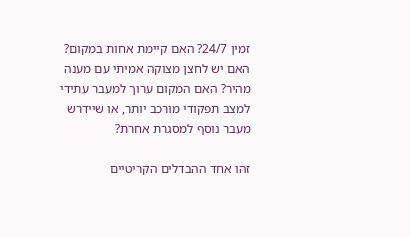זמין 24/7? האם קיימת אחות במקום? האם יש לחצן מצוקה אמיתי עם מענה מהיר? האם המקום ערוך למעבר עתידי למצב תפקודי מורכב יותר, או שיידרש מעבר נוסף למסגרת אחרת?

זהו אחד ההבדלים הקריטיים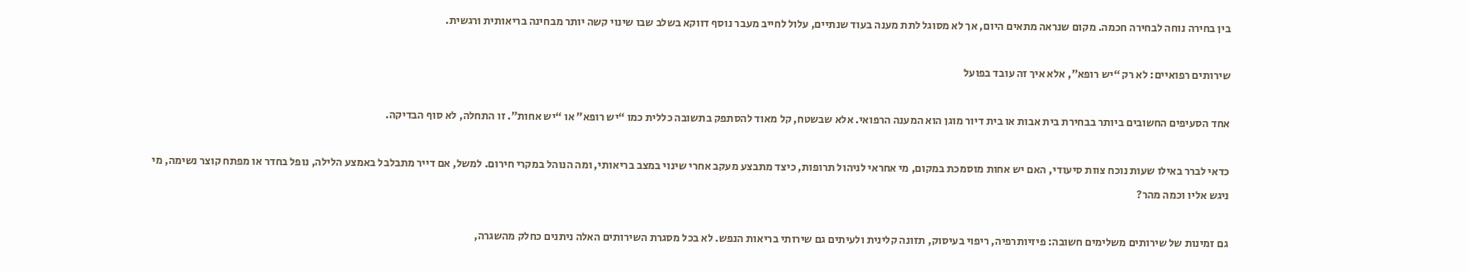בין בחירה נוחה לבחירה חכמה. מקום שנראה מתאים היום, אך לא מסוגל לתת מענה בעוד שנתיים, עלול לחייב מעבר נוסף דווקא בשלב שבו שינוי קשה יותר מבחינה בריאותית ורגשית.

שירותים רפואיים: לא רק “יש רופא”, אלא איך זה עובד בפועל

אחד הסעיפים החשובים ביותר בבחירת בית אבות או בית דיור מוגן הוא המענה הרפואי. אלא שבשטח, קל מאוד להסתפק בתשובה כללית כמו “יש רופא” או “יש אחות”. זו התחלה, לא סוף הבדיקה.

כדאי לברר באילו שעות נוכח צוות סיעודי, האם יש אחות מוסמכת במקום, מי אחראי לניהול תרופות, כיצד מתבצע מעקב אחרי שינוי במצב בריאותי, ומה הנוהל במקרי חירום. למשל, אם דייר מתבלבל באמצע הלילה, נופל בחדר או מפתח קוצר נשימה, מי ניגש אליו וכמה מהר?

גם זמינות של שירותים משלימים חשובה: פיזיותרפיה, ריפוי בעיסוק, תזונה קלינית ולעיתים גם שירותי בריאות הנפש. לא בכל מסגרת השירותים האלה ניתנים כחלק מהשגרה,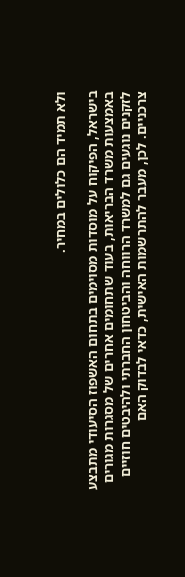ולא תמיד הם כלולים במחיר.

בישראל, הפיקוח על מוסדות מסוימים בתחום האשפוז הסיעודי מתבצע באמצעות משרד הבריאות, בעוד שתחומים אחרים של מסגרות מגורים לזקנים נוגעים גם למשרד הרווחה והביטחון החברתי ולהיבטים חוזיים צרכניים. לכן, מעבר להתרשמות האישית, כדאי לבדוק האם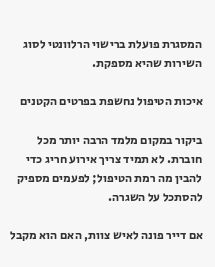המסגרת פועלת ברישוי הרלוונטי לסוג השירות שהיא מספקת.

איכות הטיפול נחשפת בפרטים הקטנים

ביקור במקום מלמד הרבה יותר מכל חוברת. לא תמיד צריך אירוע חריג כדי להבין מה רמת הטיפול; לפעמים מספיק להסתכל על השגרה.

אם דייר פונה לאיש צוות, האם הוא מקבל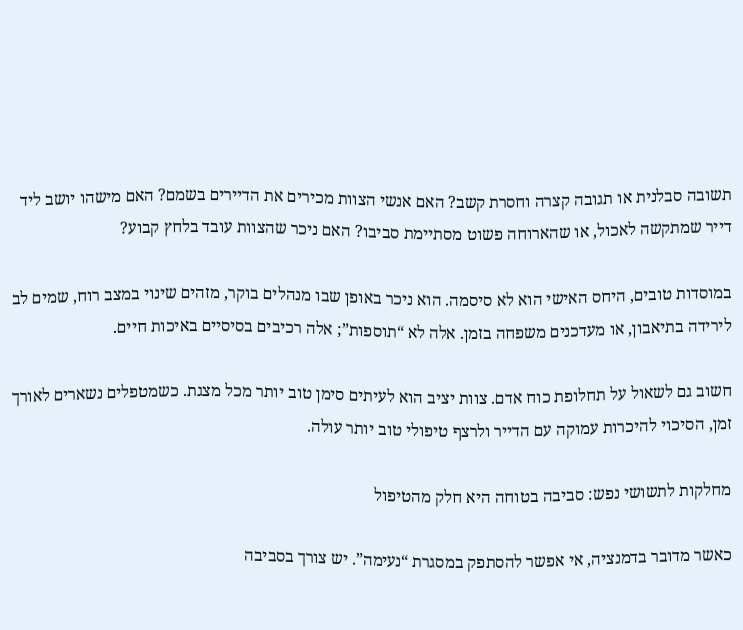תשובה סבלנית או תגובה קצרה וחסרת קשב? האם אנשי הצוות מכירים את הדיירים בשמם? האם מישהו יושב ליד דייר שמתקשה לאכול, או שהארוחה פשוט מסתיימת סביבו? האם ניכר שהצוות עובד בלחץ קבוע?

במוסדות טובים, היחס האישי הוא לא סיסמה. הוא ניכר באופן שבו מנהלים בוקר, מזהים שינוי במצב רוח, שמים לב לירידה בתיאבון, או מעדכנים משפחה בזמן. אלה לא “תוספות”; אלה רכיבים בסיסיים באיכות חיים.

חשוב גם לשאול על תחלופת כוח אדם. צוות יציב הוא לעיתים סימן טוב יותר מכל מצגת. כשמטפלים נשארים לאורך זמן, הסיכוי להיכרות עמוקה עם הדייר ולרצף טיפולי טוב יותר עולה.

מחלקות לתשושי נפש: סביבה בטוחה היא חלק מהטיפול

כאשר מדובר בדמנציה, אי אפשר להסתפק במסגרת “נעימה”. יש צורך בסביבה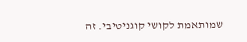שמותאמת לקושי קוגניטיבי. זה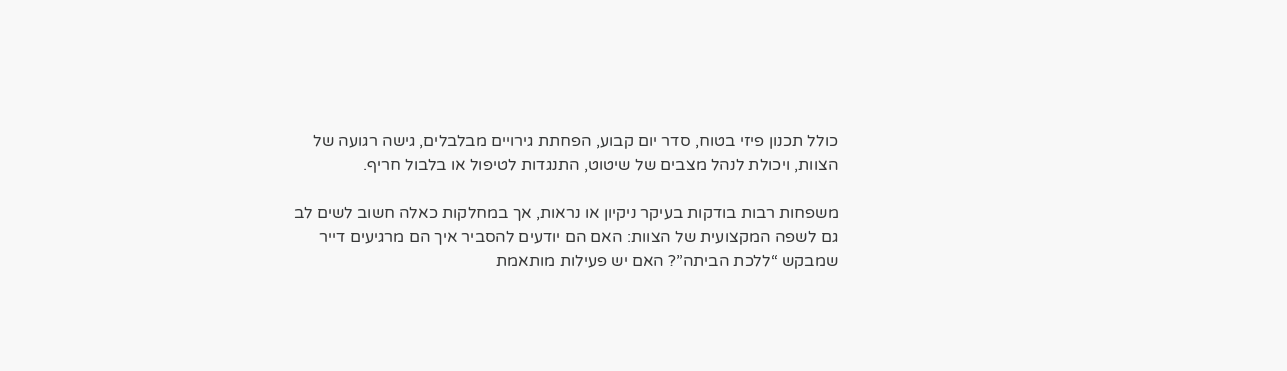כולל תכנון פיזי בטוח, סדר יום קבוע, הפחתת גירויים מבלבלים, גישה רגועה של הצוות, ויכולת לנהל מצבים של שיטוט, התנגדות לטיפול או בלבול חריף.

משפחות רבות בודקות בעיקר ניקיון או נראות, אך במחלקות כאלה חשוב לשים לב גם לשפה המקצועית של הצוות: האם הם יודעים להסביר איך הם מרגיעים דייר שמבקש “ללכת הביתה”? האם יש פעילות מותאמת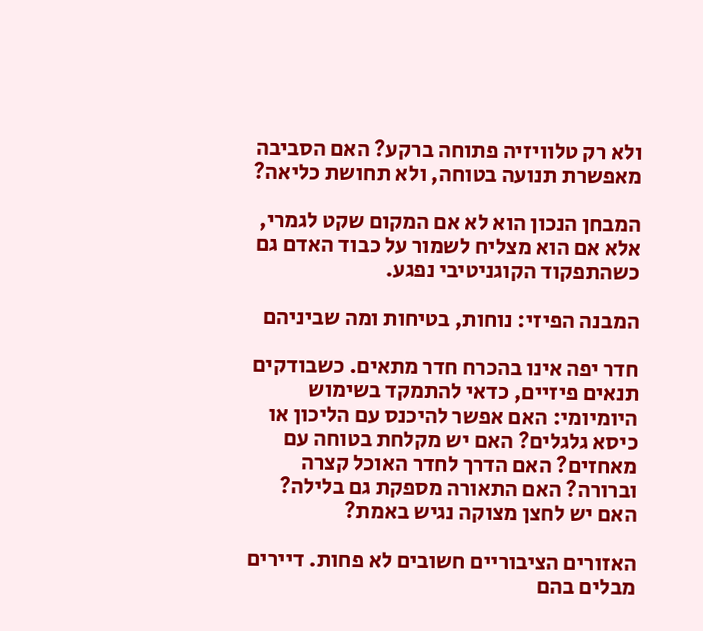ולא רק טלוויזיה פתוחה ברקע? האם הסביבה מאפשרת תנועה בטוחה, ולא תחושת כליאה?

המבחן הנכון הוא לא אם המקום שקט לגמרי, אלא אם הוא מצליח לשמור על כבוד האדם גם כשהתפקוד הקוגניטיבי נפגע.

המבנה הפיזי: נוחות, בטיחות ומה שביניהם

חדר יפה אינו בהכרח חדר מתאים. כשבודקים תנאים פיזיים, כדאי להתמקד בשימוש היומיומי: האם אפשר להיכנס עם הליכון או כיסא גלגלים? האם יש מקלחת בטוחה עם מאחזים? האם הדרך לחדר האוכל קצרה וברורה? האם התאורה מספקת גם בלילה? האם יש לחצן מצוקה נגיש באמת?

האזורים הציבוריים חשובים לא פחות. דיירים מבלים בהם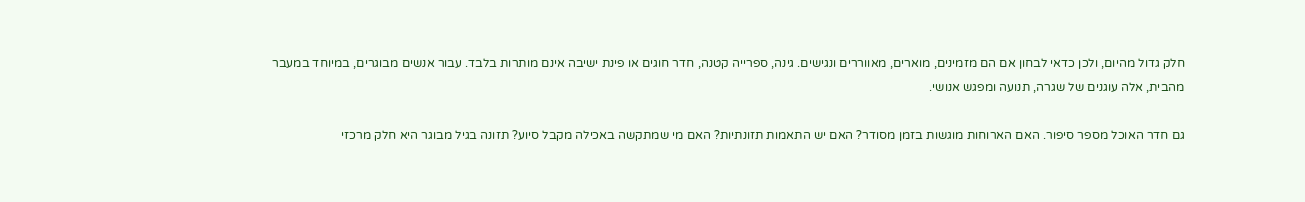חלק גדול מהיום, ולכן כדאי לבחון אם הם מזמינים, מוארים, מאווררים ונגישים. גינה, ספרייה קטנה, חדר חוגים או פינת ישיבה אינם מותרות בלבד. עבור אנשים מבוגרים, במיוחד במעבר מהבית, אלה עוגנים של שגרה, תנועה ומפגש אנושי.

גם חדר האוכל מספר סיפור. האם הארוחות מוגשות בזמן מסודר? האם יש התאמות תזונתיות? האם מי שמתקשה באכילה מקבל סיוע? תזונה בגיל מבוגר היא חלק מרכזי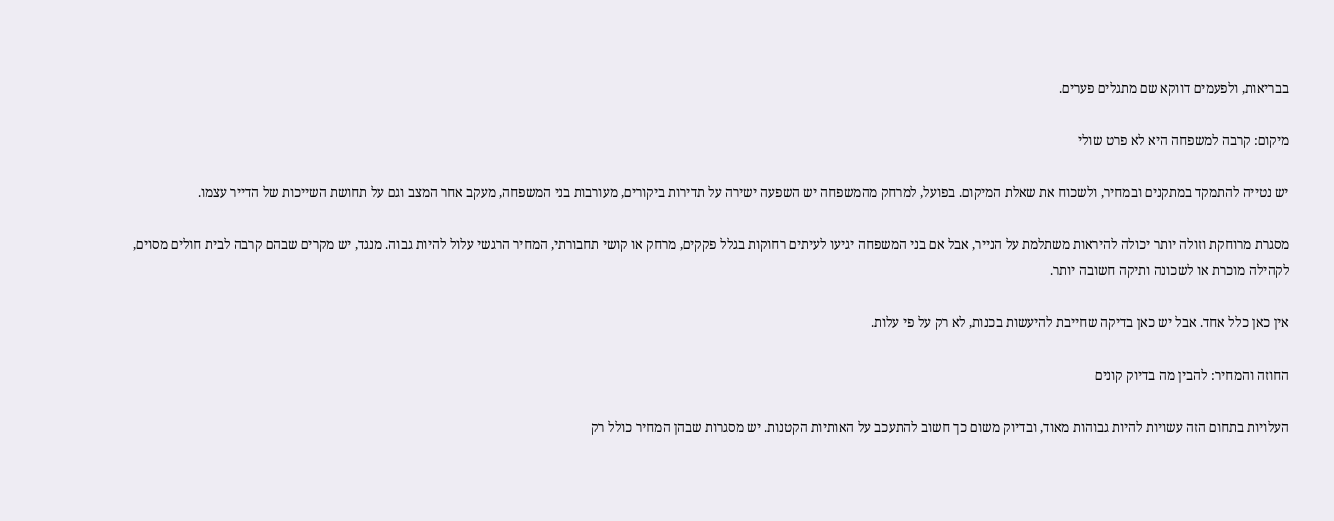בבריאות, ולפעמים דווקא שם מתגלים פערים.

מיקום: קרבה למשפחה היא לא פרט שולי

יש נטייה להתמקד במתקנים ובמחיר, ולשכוח את שאלת המיקום. בפועל, למרחק מהמשפחה יש השפעה ישירה על תדירות ביקורים, מעורבות בני המשפחה, מעקב אחר המצב וגם על תחושת השייכות של הדייר עצמו.

מסגרת מרוחקת וזולה יותר יכולה להיראות משתלמת על הנייר, אבל אם בני המשפחה יגיעו לעיתים רחוקות בגלל פקקים, מרחק או קושי תחבורתי, המחיר הרגשי עלול להיות גבוה. מנגד, יש מקרים שבהם קרבה לבית חולים מסוים, לקהילה מוכרת או לשכונה ותיקה חשובה יותר.

אין כאן כלל אחד. אבל יש כאן בדיקה שחייבת להיעשות בכנות, לא רק על פי עלות.

החוזה והמחיר: להבין מה בדיוק קונים

העלויות בתחום הזה עשויות להיות גבוהות מאוד, ובדיוק משום כך חשוב להתעכב על האותיות הקטנות. יש מסגרות שבהן המחיר כולל רק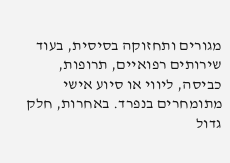מגורים ותחזוקה בסיסית, בעוד שירותים רפואיים, תרופות, כביסה, ליווי או סיוע אישי מתומחרים בנפרד. באחרות, חלק גדול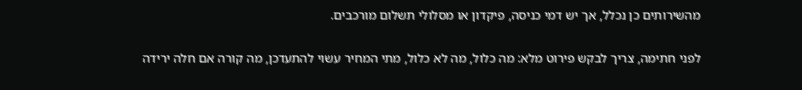מהשירותים כן נכלל, אך יש דמי כניסה, פיקדון או מסלולי תשלום מורכבים.

לפני חתימה, צריך לבקש פירוט מלא: מה כלול, מה לא כלול, מתי המחיר עשוי להתעדכן, מה קורה אם חלה ירידה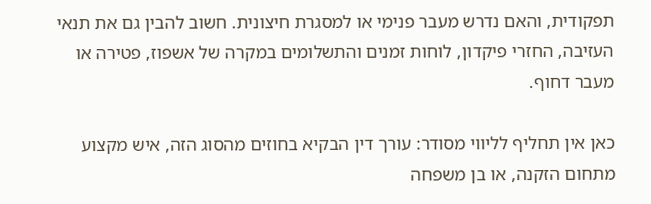תפקודית, והאם נדרש מעבר פנימי או למסגרת חיצונית. חשוב להבין גם את תנאי העזיבה, החזרי פיקדון, לוחות זמנים והתשלומים במקרה של אשפוז, פטירה או מעבר דחוף.

כאן אין תחליף לליווי מסודר: עורך דין הבקיא בחוזים מהסוג הזה, איש מקצוע מתחום הזקנה, או בן משפחה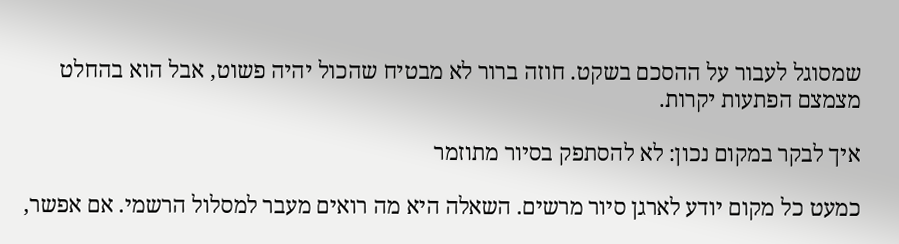שמסוגל לעבור על ההסכם בשקט. חוזה ברור לא מבטיח שהכול יהיה פשוט, אבל הוא בהחלט מצמצם הפתעות יקרות.

איך לבקר במקום נכון: לא להסתפק בסיור מתוזמר

כמעט כל מקום יודע לארגן סיור מרשים. השאלה היא מה רואים מעבר למסלול הרשמי. אם אפשר,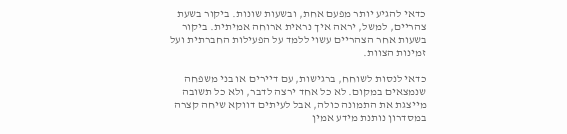כדאי להגיע יותר מפעם אחת, ובשעות שונות. ביקור בשעת צהריים, למשל, יראה איך נראית ארוחה אמיתית. ביקור בשעות אחר הצהריים עשוי ללמד על הפעילות החברתית ועל זמינות הצוות.

כדאי לנסות לשוחח, ברגישות, עם דיירים או בני משפחה שנמצאים במקום. לא כל אחד ירצה לדבר, ולא כל תשובה מייצגת את התמונה כולה, אבל לעיתים דווקא שיחה קצרה במסדרון נותנת מידע אמין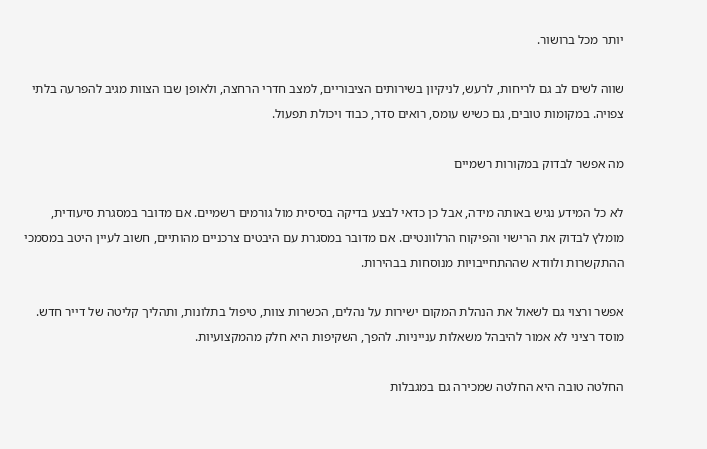יותר מכל ברושור.

שווה לשים לב גם לריחות, לרעש, לניקיון בשירותים הציבוריים, למצב חדרי הרחצה, ולאופן שבו הצוות מגיב להפרעה בלתי צפויה. במקומות טובים, גם כשיש עומס, רואים סדר, כבוד ויכולת תפעול.

מה אפשר לבדוק במקורות רשמיים

לא כל המידע נגיש באותה מידה, אבל כן כדאי לבצע בדיקה בסיסית מול גורמים רשמיים. אם מדובר במסגרת סיעודית, מומלץ לבדוק את הרישוי והפיקוח הרלוונטיים. אם מדובר במסגרת עם היבטים צרכניים מהותיים, חשוב לעיין היטב במסמכי ההתקשרות ולוודא שההתחייבויות מנוסחות בבהירות.

אפשר ורצוי גם לשאול את הנהלת המקום ישירות על נהלים, הכשרות צוות, טיפול בתלונות, ותהליך קליטה של דייר חדש. מוסד רציני לא אמור להיבהל משאלות ענייניות. להפך, השקיפות היא חלק מהמקצועיות.

החלטה טובה היא החלטה שמכירה גם במגבלות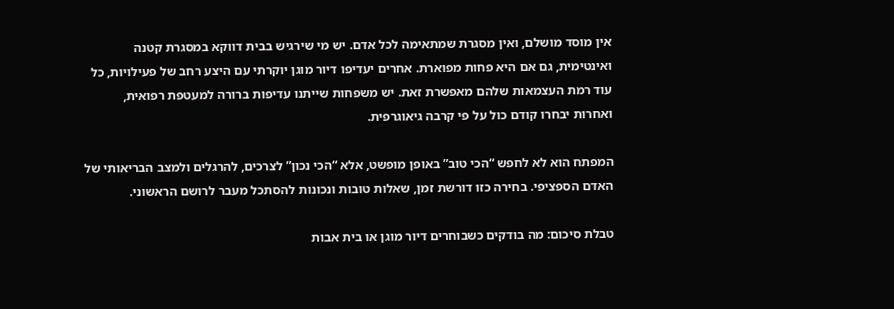אין מוסד מושלם, ואין מסגרת שמתאימה לכל אדם. יש מי שירגיש בבית דווקא במסגרת קטנה ואינטימית, גם אם היא פחות מפוארת. אחרים יעדיפו דיור מוגן יוקרתי עם היצע רחב של פעילויות, כל עוד רמת העצמאות שלהם מאפשרת זאת. יש משפחות שייתנו עדיפות ברורה למעטפת רפואית, ואחרות יבחרו קודם כול על פי קרבה גיאוגרפית.

המפתח הוא לא לחפש “הכי טוב” באופן מופשט, אלא “הכי נכון” לצרכים, להרגלים ולמצב הבריאותי של האדם הספציפי. בחירה כזו דורשת זמן, שאלות טובות ונכונות להסתכל מעבר לרושם הראשוני.

טבלת סיכום: מה בודקים כשבוחרים דיור מוגן או בית אבות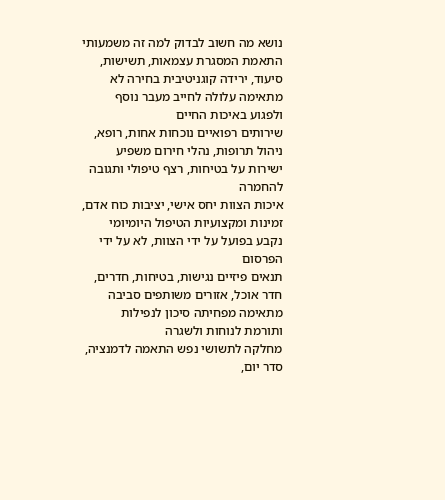נושא מה חשוב לבדוק למה זה משמעותי
התאמת המסגרת עצמאות, תשישות, סיעוד, ירידה קוגניטיבית בחירה לא מתאימה עלולה לחייב מעבר נוסף ולפגוע באיכות החיים
שירותים רפואיים נוכחות אחות, רופא, ניהול תרופות, נהלי חירום משפיע ישירות על בטיחות, רצף טיפולי ותגובה להחמרה
איכות הצוות יחס אישי, יציבות כוח אדם, זמינות ומקצועיות הטיפול היומיומי נקבע בפועל על ידי הצוות, לא על ידי הפרסום
תנאים פיזיים נגישות, בטיחות, חדרים, חדר אוכל, אזורים משותפים סביבה מתאימה מפחיתה סיכון לנפילות ותורמת לנוחות ולשגרה
מחלקה לתשושי נפש התאמה לדמנציה, סדר יום,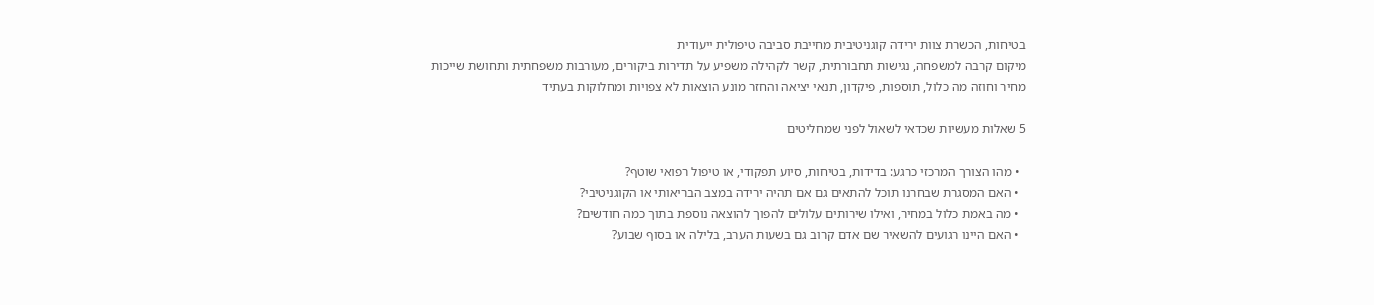בטיחות, הכשרת צוות ירידה קוגניטיבית מחייבת סביבה טיפולית ייעודית
מיקום קרבה למשפחה, נגישות תחבורתית, קשר לקהילה משפיע על תדירות ביקורים, מעורבות משפחתית ותחושת שייכות
מחיר וחוזה מה כלול, תוספות, פיקדון, תנאי יציאה והחזר מונע הוצאות לא צפויות ומחלוקות בעתיד

5 שאלות מעשיות שכדאי לשאול לפני שמחליטים

  • מהו הצורך המרכזי כרגע: בדידות, בטיחות, סיוע תפקודי, או טיפול רפואי שוטף?
  • האם המסגרת שבחרנו תוכל להתאים גם אם תהיה ירידה במצב הבריאותי או הקוגניטיבי?
  • מה באמת כלול במחיר, ואילו שירותים עלולים להפוך להוצאה נוספת בתוך כמה חודשים?
  • האם היינו רגועים להשאיר שם אדם קרוב גם בשעות הערב, בלילה או בסוף שבוע?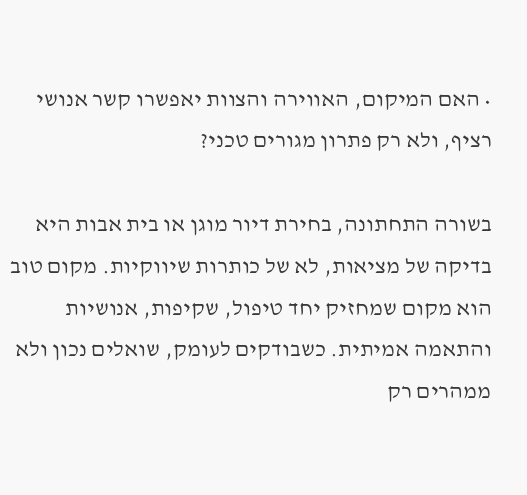• האם המיקום, האווירה והצוות יאפשרו קשר אנושי רציף, ולא רק פתרון מגורים טכני?

בשורה התחתונה, בחירת דיור מוגן או בית אבות היא בדיקה של מציאות, לא של כותרות שיווקיות. מקום טוב הוא מקום שמחזיק יחד טיפול, שקיפות, אנושיות והתאמה אמיתית. כשבודקים לעומק, שואלים נכון ולא ממהרים רק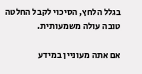בגלל הלחץ, הסיכוי לקבל החלטה טובה עולה משמעותית.

אם אתה מעוניין במידע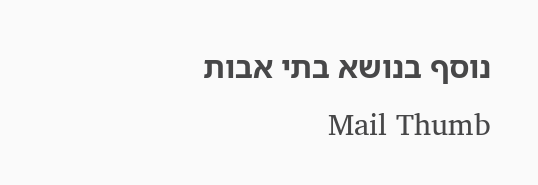נוסף בנושא בתי אבות Mail Thumb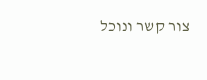צור קשר ונוכל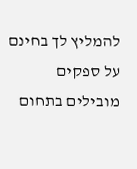להמליץ לך בחינם על ספקים מובילים בתחום